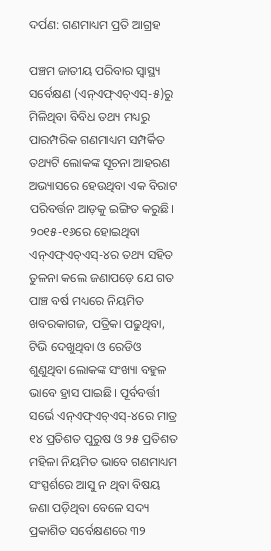ଦର୍ପଣ: ଗଣମାଧ୍ୟମ ପ୍ରତି ଆଗ୍ରହ

ପଞ୍ଚମ ଜାତୀୟ ପରିବାର ସ୍ବାସ୍ଥ୍ୟ ସର୍ବେକ୍ଷଣ (ଏନ୍‌ଏଫ୍‌ଏଚ୍‌ଏସ୍‌-୫)ରୁ ମିଳିଥିବା ବିବିଧ ତଥ୍ୟ ମଧ୍ୟରୁ ପାରମ୍ପରିକ ଗଣମାଧ୍ୟମ ସମ୍ପର୍କିତ ତଥ୍ୟଟି ଲୋକଙ୍କ ସୂଚନା ଆହରଣ ଅଭ୍ୟାସରେ ହେଉଥିବା ଏକ ବିରାଟ ପରିବର୍ତ୍ତନ ଆଡ଼କୁ ଇଙ୍ଗିତ କରୁଛି। ୨୦୧୫-୧୬ରେ ହୋଇଥିବା ଏନ୍‌ଏଫ୍‌ଏଚ୍‌ଏସ୍‌-୪ର ତଥ୍ୟ ସହିତ ତୁଳନା କଲେ ଜଣାପଡ଼େ ଯେ ଗତ ପାଞ୍ଚ ବର୍ଷ ମଧ୍ୟରେ ନିୟମିତ ଖବରକାଗଜ, ପତ୍ରିକା ପଢୁଥିବା, ଟିଭି ଦେଖୁଥିବା ଓ ରେଡିଓ ଶୁଣୁଥିବା ଲୋକଙ୍କ ସଂଖ୍ୟା ବହୁଳ ଭାବେ ହ୍ରାସ ପାଇଛି। ପୂର୍ବବର୍ତ୍ତୀ ସର୍ଭେ ଏନ୍‌ଏଫ୍‌ଏଚ୍‌ଏସ୍‌-୪ରେ ମାତ୍ର ୧୪ ପ୍ରତିଶତ ପୁରୁଷ ଓ ୨୫ ପ୍ରତିଶତ ମହିଳା ନିୟମିତ ଭାବେ ଗଣମାଧ୍ୟମ ସଂସ୍ପର୍ଶରେ ଆସୁ ନ ଥିବା ବିଷୟ ଜଣା ପଡ଼ିଥିବା ବେଳେ ସଦ୍ୟ ପ୍ରକାଶିତ ସର୍ବେକ୍ଷଣରେ ୩୨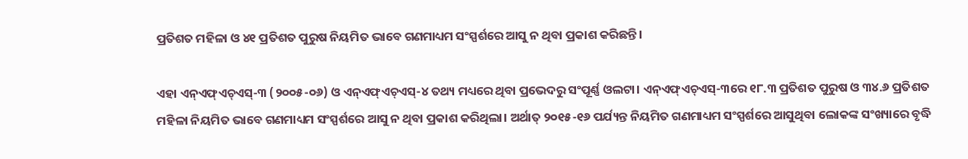ପ୍ରତିଶତ ମହିଳା ଓ ୪୧ ପ୍ରତିଶତ ପୁରୁଷ ନିୟମିତ ଭାବେ ଗଣମାଧ୍ୟମ ସଂସ୍ପର୍ଶରେ ଆସୁ ନ ଥିବା ପ୍ରକାଶ କରିଛନ୍ତି।

ଏହା ଏନ୍‌ଏଫ୍‌ଏଚ୍‌ଏସ୍‌-୩ (୨୦୦୫-୦୬) ଓ ଏନ୍‌ଏଫ୍‌ଏଚ୍‌ଏସ୍‌-୪ ତଥ୍ୟ ମଧ୍ୟରେ ଥିବା ପ୍ରଭେଦରୁ ସଂପୂର୍ଣ୍ଣ ଓଲଟା। ଏନ୍‌ଏଫ୍‌ଏଚ୍‌ଏସ୍‌-୩ରେ ୧୮.୩ ପ୍ରତିଶତ ପୁରୁଷ ଓ ୩୪.୬ ପ୍ରତିଶତ ମହିଳା ନିୟମିତ ଭାବେ ଗଣମାଧ୍ୟମ ସଂସ୍ପର୍ଶରେ ଆସୁ ନ ଥିବା ପ୍ରକାଶ କରିଥିଲା। ଅର୍ଥାତ୍ ୨୦୧୫-୧୬ ପର୍ଯ୍ୟନ୍ତ ନିୟମିତ ଗଣମାଧ୍ୟମ ସଂସ୍ପର୍ଶରେ ଆସୁଥିବା ଲୋକଙ୍କ ସଂଖ୍ୟାରେ ବୃଦ୍ଧି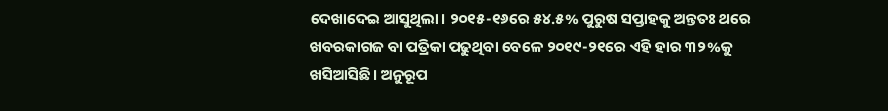ଦେଖାଦେଇ ଆସୁଥିଲା। ୨୦୧୫-୧୬ରେ ୫୪.୫% ପୁରୁଷ ସପ୍ତାହକୁ ଅନ୍ତତଃ ଥରେ ଖବରକାଗଜ ବା ପତ୍ରିକା ପଢୁଥିବା ବେଳେ ୨୦୧୯-୨୧ରେ ଏହି ହାର ୩୨%କୁ ଖସିଆସିଛି। ଅନୁରୂପ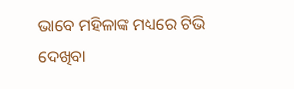ଭାବେ ମହିଳାଙ୍କ ମଧ୍ୟରେ ଟିଭି ଦେଖିବା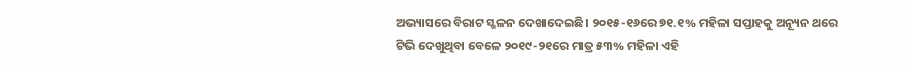ଅଭ୍ୟାସରେ ବିରାଟ ସ୍ଖଳନ ଦେଖାଦେଇଛି। ୨୦୧୫-୧୬ରେ ୭୧.୧% ମହିଳା ସପ୍ତାହକୁ ଅନ୍ୟୂନ ଥରେ ଟିଭି ଦେଖୁଥିବା ବେଳେ ୨୦୧୯-୨୧ରେ ମାତ୍ର ୫୩% ମହିଳା ଏହି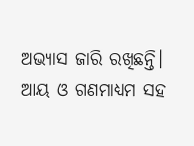ଅଭ୍ୟାସ ଜାରି ରଖିଛନ୍ତି। ଆୟ ଓ ଗଣମାଧ୍ୟମ ସହ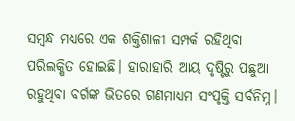ସମ୍ବନ୍ଧ ମଧ୍ୟରେ ଏକ ଶକ୍ତିଶାଳୀ ସମ୍ପର୍କ ରହିଥିବା ପରିଲକ୍ଷିତ ହୋଇଛି। ହାରାହାରି ଆୟ ଦୃଷ୍ଟିରୁ ପଛୁଆ ରହୁଥିବା ବର୍ଗଙ୍କ ଭିତରେ ଗଣମାଧ୍ୟମ ସଂପୃକ୍ତି ସର୍ବନିମ୍ନ।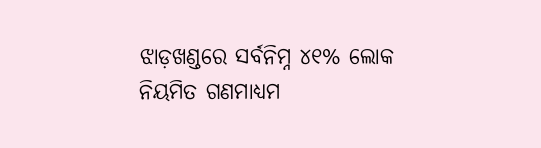ଝାଡ଼ଖଣ୍ଡରେ ସର୍ବନିମ୍ନ ୪୧% ଲୋକ ନିୟମିତ ଗଣମାଧ୍ୟମ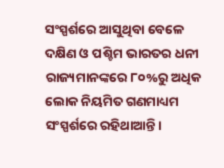ସଂସ୍ପର୍ଶରେ ଆସୁଥିବା ବେଳେ ଦକ୍ଷିଣ ଓ ପଶ୍ଚିମ ଭାରତର ଧନୀ ରାଜ୍ୟମାନଙ୍କରେ ୮୦%ରୁ ଅଧିକ ଲୋକ ନିୟମିତ ଗଣମାଧ୍ୟମ ସଂସ୍ପର୍ଶରେ ରହିଥାଆନ୍ତି।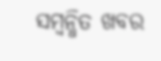ସମ୍ବନ୍ଧିତ ଖବର